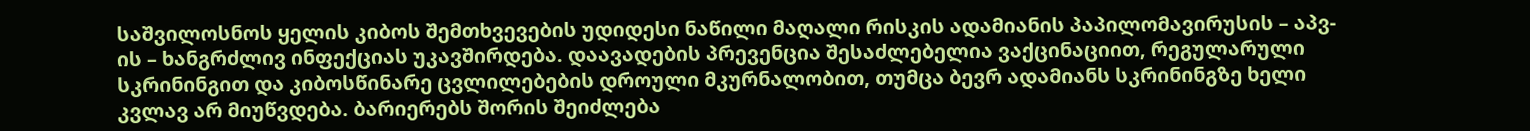საშვილოსნოს ყელის კიბოს შემთხვევების უდიდესი ნაწილი მაღალი რისკის ადამიანის პაპილომავირუსის – აპვ-ის – ხანგრძლივ ინფექციას უკავშირდება. დაავადების პრევენცია შესაძლებელია ვაქცინაციით, რეგულარული სკრინინგით და კიბოსწინარე ცვლილებების დროული მკურნალობით, თუმცა ბევრ ადამიანს სკრინინგზე ხელი კვლავ არ მიუწვდება. ბარიერებს შორის შეიძლება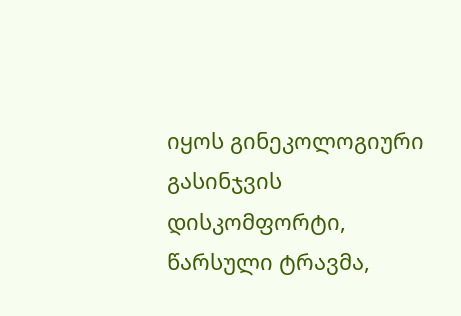იყოს გინეკოლოგიური გასინჯვის დისკომფორტი, წარსული ტრავმა,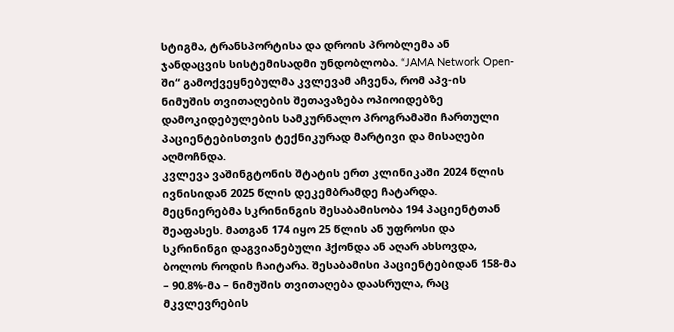სტიგმა, ტრანსპორტისა და დროის პრობლემა ან ჯანდაცვის სისტემისადმი უნდობლობა. “JAMA Network Open-ში“ გამოქვეყნებულმა კვლევამ აჩვენა, რომ აპვ-ის ნიმუშის თვითაღების შეთავაზება ოპიოიდებზე დამოკიდებულების სამკურნალო პროგრამაში ჩართული პაციენტებისთვის ტექნიკურად მარტივი და მისაღები აღმოჩნდა.
კვლევა ვაშინგტონის შტატის ერთ კლინიკაში 2024 წლის ივნისიდან 2025 წლის დეკემბრამდე ჩატარდა. მეცნიერებმა სკრინინგის შესაბამისობა 194 პაციენტთან შეაფასეს. მათგან 174 იყო 25 წლის ან უფროსი და სკრინინგი დაგვიანებული ჰქონდა ან აღარ ახსოვდა, ბოლოს როდის ჩაიტარა. შესაბამისი პაციენტებიდან 158-მა – 90.8%-მა – ნიმუშის თვითაღება დაასრულა, რაც მკვლევრების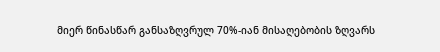მიერ წინასწარ განსაზღვრულ 70%-იან მისაღებობის ზღვარს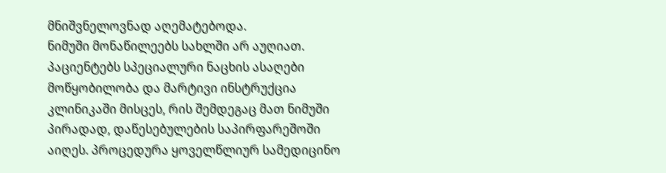მნიშვნელოვნად აღემატებოდა.
ნიმუში მონაწილეებს სახლში არ აუღიათ. პაციენტებს სპეციალური ნაცხის ასაღები მოწყობილობა და მარტივი ინსტრუქცია კლინიკაში მისცეს, რის შემდეგაც მათ ნიმუში პირადად, დაწესებულების საპირფარეშოში აიღეს. პროცედურა ყოველწლიურ სამედიცინო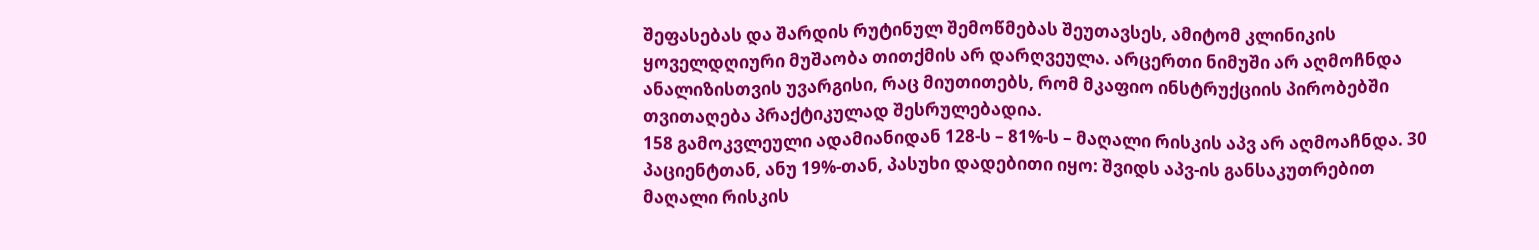შეფასებას და შარდის რუტინულ შემოწმებას შეუთავსეს, ამიტომ კლინიკის ყოველდღიური მუშაობა თითქმის არ დარღვეულა. არცერთი ნიმუში არ აღმოჩნდა ანალიზისთვის უვარგისი, რაც მიუთითებს, რომ მკაფიო ინსტრუქციის პირობებში თვითაღება პრაქტიკულად შესრულებადია.
158 გამოკვლეული ადამიანიდან 128-ს – 81%-ს – მაღალი რისკის აპვ არ აღმოაჩნდა. 30 პაციენტთან, ანუ 19%-თან, პასუხი დადებითი იყო: შვიდს აპვ-ის განსაკუთრებით მაღალი რისკის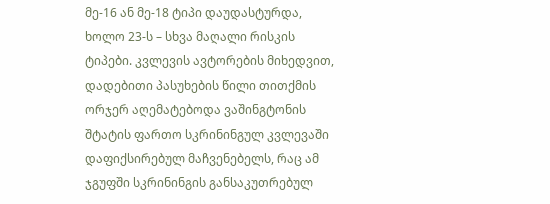მე-16 ან მე-18 ტიპი დაუდასტურდა, ხოლო 23-ს – სხვა მაღალი რისკის ტიპები. კვლევის ავტორების მიხედვით, დადებითი პასუხების წილი თითქმის ორჯერ აღემატებოდა ვაშინგტონის შტატის ფართო სკრინინგულ კვლევაში დაფიქსირებულ მაჩვენებელს, რაც ამ ჯგუფში სკრინინგის განსაკუთრებულ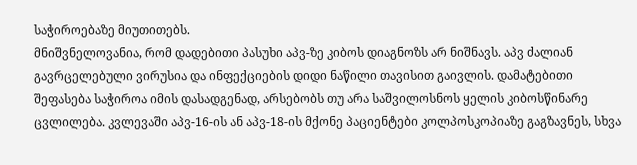საჭიროებაზე მიუთითებს.
მნიშვნელოვანია, რომ დადებითი პასუხი აპვ-ზე კიბოს დიაგნოზს არ ნიშნავს. აპვ ძალიან გავრცელებული ვირუსია და ინფექციების დიდი ნაწილი თავისით გაივლის. დამატებითი შეფასება საჭიროა იმის დასადგენად, არსებობს თუ არა საშვილოსნოს ყელის კიბოსწინარე ცვლილება. კვლევაში აპვ-16-ის ან აპვ-18-ის მქონე პაციენტები კოლპოსკოპიაზე გაგზავნეს, სხვა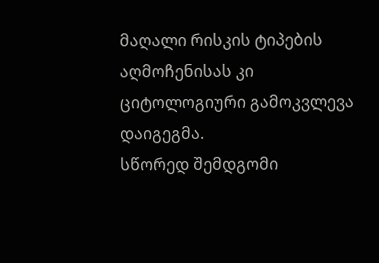მაღალი რისკის ტიპების აღმოჩენისას კი ციტოლოგიური გამოკვლევა დაიგეგმა.
სწორედ შემდგომი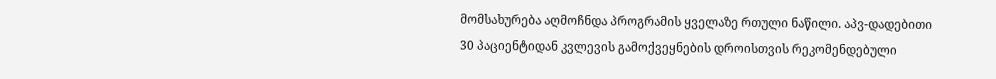მომსახურება აღმოჩნდა პროგრამის ყველაზე რთული ნაწილი. აპვ-დადებითი 30 პაციენტიდან კვლევის გამოქვეყნების დროისთვის რეკომენდებული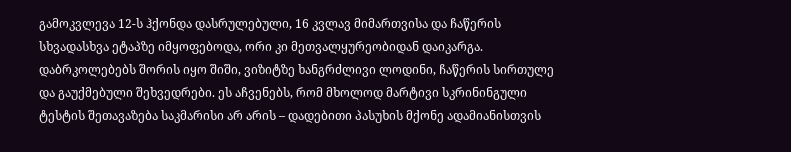გამოკვლევა 12-ს ჰქონდა დასრულებული, 16 კვლავ მიმართვისა და ჩაწერის სხვადასხვა ეტაპზე იმყოფებოდა, ორი კი მეთვალყურეობიდან დაიკარგა. დაბრკოლებებს შორის იყო შიში, ვიზიტზე ხანგრძლივი ლოდინი, ჩაწერის სირთულე და გაუქმებული შეხვედრები. ეს აჩვენებს, რომ მხოლოდ მარტივი სკრინინგული ტესტის შეთავაზება საკმარისი არ არის – დადებითი პასუხის მქონე ადამიანისთვის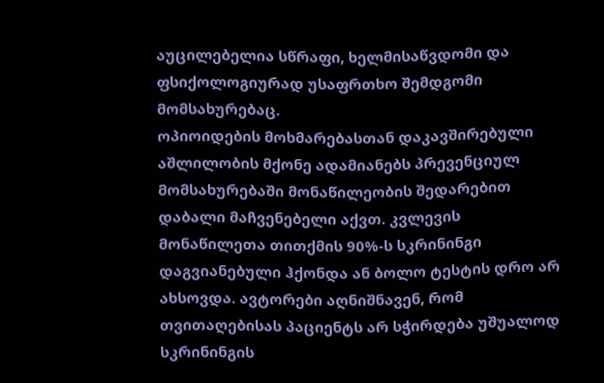აუცილებელია სწრაფი, ხელმისაწვდომი და ფსიქოლოგიურად უსაფრთხო შემდგომი მომსახურებაც.
ოპიოიდების მოხმარებასთან დაკავშირებული აშლილობის მქონე ადამიანებს პრევენციულ მომსახურებაში მონაწილეობის შედარებით დაბალი მაჩვენებელი აქვთ. კვლევის მონაწილეთა თითქმის 90%-ს სკრინინგი დაგვიანებული ჰქონდა ან ბოლო ტესტის დრო არ ახსოვდა. ავტორები აღნიშნავენ, რომ თვითაღებისას პაციენტს არ სჭირდება უშუალოდ სკრინინგის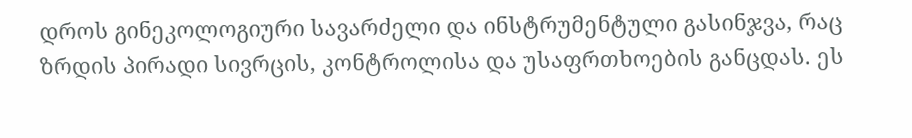დროს გინეკოლოგიური სავარძელი და ინსტრუმენტული გასინჯვა, რაც ზრდის პირადი სივრცის, კონტროლისა და უსაფრთხოების განცდას. ეს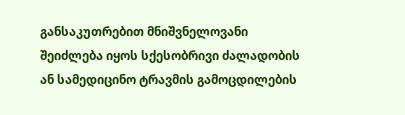განსაკუთრებით მნიშვნელოვანი შეიძლება იყოს სქესობრივი ძალადობის ან სამედიცინო ტრავმის გამოცდილების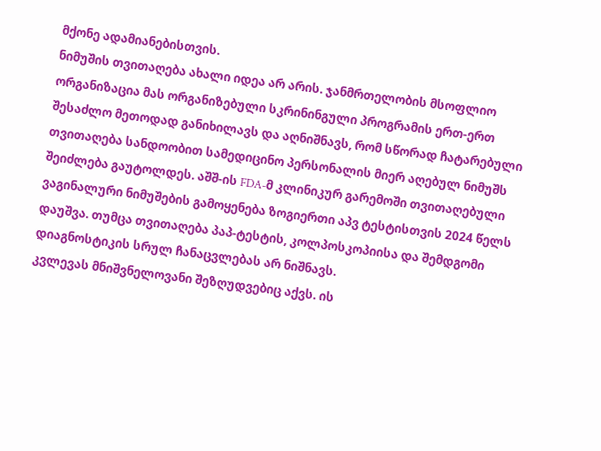მქონე ადამიანებისთვის.
ნიმუშის თვითაღება ახალი იდეა არ არის. ჯანმრთელობის მსოფლიო ორგანიზაცია მას ორგანიზებული სკრინინგული პროგრამის ერთ-ერთ შესაძლო მეთოდად განიხილავს და აღნიშნავს, რომ სწორად ჩატარებული თვითაღება სანდოობით სამედიცინო პერსონალის მიერ აღებულ ნიმუშს შეიძლება გაუტოლდეს. აშშ-ის FDA-მ კლინიკურ გარემოში თვითაღებული ვაგინალური ნიმუშების გამოყენება ზოგიერთი აპვ ტესტისთვის 2024 წელს დაუშვა. თუმცა თვითაღება პაპ-ტესტის, კოლპოსკოპიისა და შემდგომი დიაგნოსტიკის სრულ ჩანაცვლებას არ ნიშნავს.
კვლევას მნიშვნელოვანი შეზღუდვებიც აქვს. ის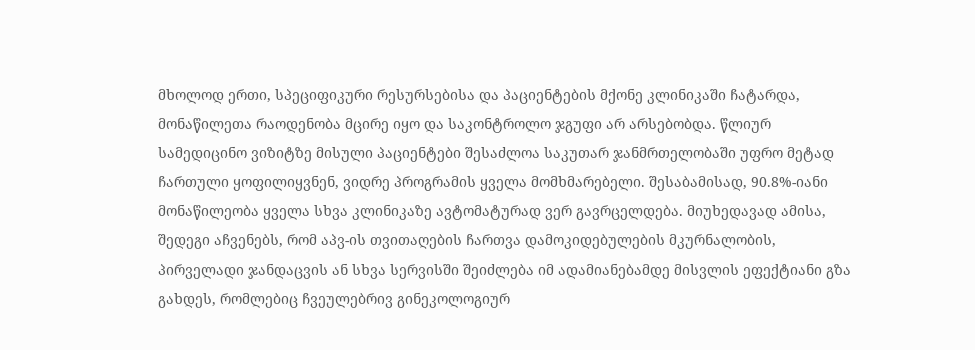მხოლოდ ერთი, სპეციფიკური რესურსებისა და პაციენტების მქონე კლინიკაში ჩატარდა, მონაწილეთა რაოდენობა მცირე იყო და საკონტროლო ჯგუფი არ არსებობდა. წლიურ სამედიცინო ვიზიტზე მისული პაციენტები შესაძლოა საკუთარ ჯანმრთელობაში უფრო მეტად ჩართული ყოფილიყვნენ, ვიდრე პროგრამის ყველა მომხმარებელი. შესაბამისად, 90.8%-იანი მონაწილეობა ყველა სხვა კლინიკაზე ავტომატურად ვერ გავრცელდება. მიუხედავად ამისა, შედეგი აჩვენებს, რომ აპვ-ის თვითაღების ჩართვა დამოკიდებულების მკურნალობის, პირველადი ჯანდაცვის ან სხვა სერვისში შეიძლება იმ ადამიანებამდე მისვლის ეფექტიანი გზა გახდეს, რომლებიც ჩვეულებრივ გინეკოლოგიურ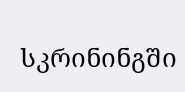სკრინინგში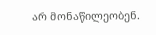არ მონაწილეობენ.